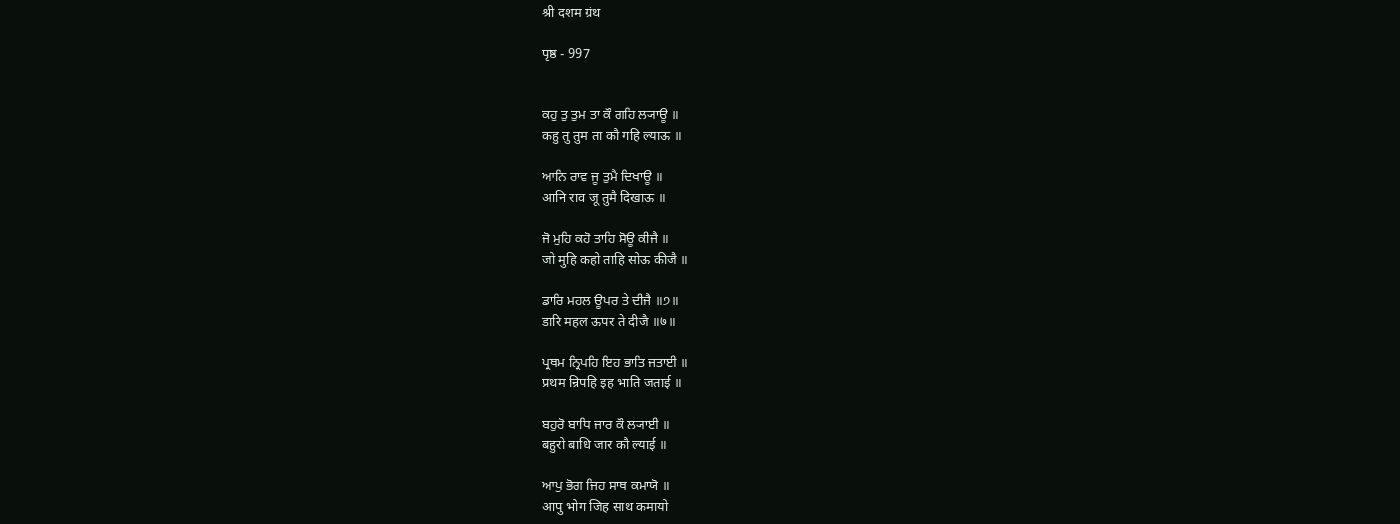श्री दशम ग्रंथ

पृष्ठ - 997


ਕਹੁ ਤੁ ਤੁਮ ਤਾ ਕੌ ਗਹਿ ਲ੍ਯਾਊ ॥
कहु तु तुम ता कौ गहि ल्याऊ ॥

ਆਨਿ ਰਾਵ ਜੂ ਤੁਮੈ ਦਿਖਾਊ ॥
आनि राव जू तुमै दिखाऊ ॥

ਜੋ ਮੁਹਿ ਕਹੋ ਤਾਹਿ ਸੋਊ ਕੀਜੈ ॥
जो मुहि कहो ताहि सोऊ कीजै ॥

ਡਾਰਿ ਮਹਲ ਊਪਰ ਤੇ ਦੀਜੈ ॥੭॥
डारि महल ऊपर ते दीजै ॥७॥

ਪ੍ਰਥਮ ਨ੍ਰਿਪਹਿ ਇਹ ਭਾਤਿ ਜਤਾਈ ॥
प्रथम न्रिपहि इह भाति जताई ॥

ਬਹੁਰੋ ਬਾਧਿ ਜਾਰ ਕੌ ਲ੍ਯਾਈ ॥
बहुरो बाधि जार कौ ल्याई ॥

ਆਪੁ ਭੋਗ ਜਿਹ ਸਾਥ ਕਮਾਯੋ ॥
आपु भोग जिह साथ कमायो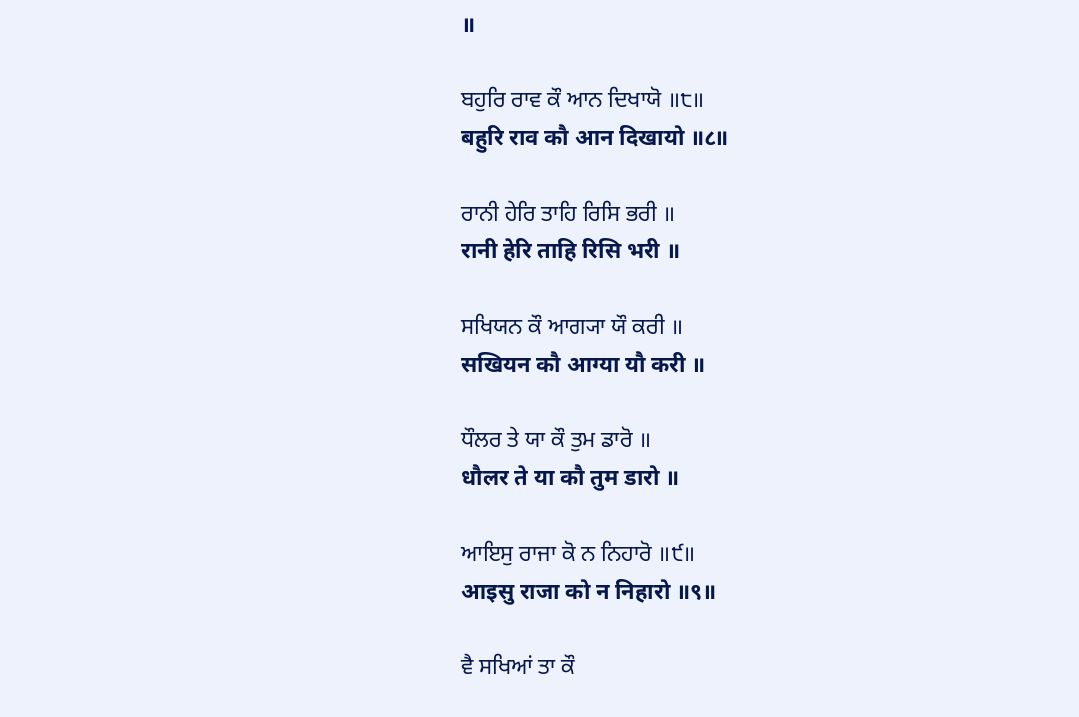॥

ਬਹੁਰਿ ਰਾਵ ਕੌ ਆਨ ਦਿਖਾਯੋ ॥੮॥
बहुरि राव कौ आन दिखायो ॥८॥

ਰਾਨੀ ਹੇਰਿ ਤਾਹਿ ਰਿਸਿ ਭਰੀ ॥
रानी हेरि ताहि रिसि भरी ॥

ਸਖਿਯਨ ਕੌ ਆਗ੍ਯਾ ਯੌ ਕਰੀ ॥
सखियन कौ आग्या यौ करी ॥

ਧੌਲਰ ਤੇ ਯਾ ਕੌ ਤੁਮ ਡਾਰੋ ॥
धौलर ते या कौ तुम डारो ॥

ਆਇਸੁ ਰਾਜਾ ਕੋ ਨ ਨਿਹਾਰੋ ॥੯॥
आइसु राजा को न निहारो ॥९॥

ਵੈ ਸਖਿਆਂ ਤਾ ਕੌ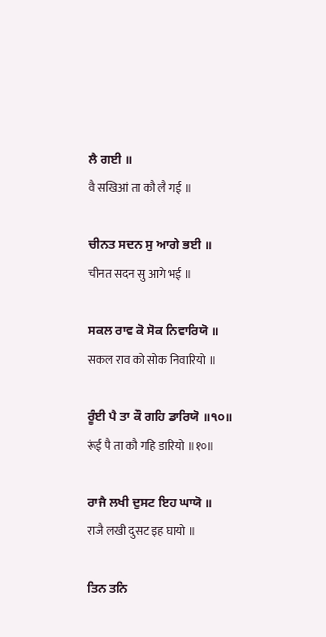ਲੈ ਗਈ ॥
वै सखिआं ता कौ लै गई ॥

ਚੀਨਤ ਸਦਨ ਸੁ ਆਗੇ ਭਈ ॥
चीनत सदन सु आगे भई ॥

ਸਕਲ ਰਾਵ ਕੋ ਸੋਕ ਨਿਵਾਰਿਯੋ ॥
सकल राव को सोक निवारियो ॥

ਰੂੰਈ ਪੈ ਤਾ ਕੌ ਗਹਿ ਡਾਰਿਯੋ ॥੧੦॥
रूंई पै ता कौ गहि डारियो ॥१०॥

ਰਾਜੈ ਲਖੀ ਦੁਸਟ ਇਹ ਘਾਯੋ ॥
राजै लखी दुसट इह घायो ॥

ਤਿਨ ਤਨਿ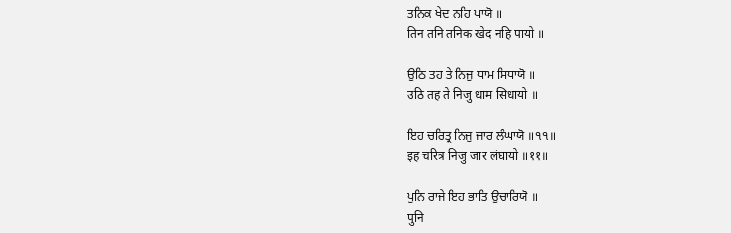ਤਨਿਕ ਖੇਦ ਨਹਿ ਪਾਯੋ ॥
तिन तनि तनिक खेद नहि पायो ॥

ਉਠਿ ਤਹ ਤੇ ਨਿਜੁ ਧਾਮ ਸਿਧਾਯੋ ॥
उठि तह ते निजु धाम सिधायो ॥

ਇਹ ਚਰਿਤ੍ਰ ਨਿਜੁ ਜਾਰ ਲੰਘਾਯੋ ॥੧੧॥
इह चरित्र निजु जार लंघायो ॥११॥

ਪੁਨਿ ਰਾਜੇ ਇਹ ਭਾਤਿ ਉਚਾਰਿਯੋ ॥
पुनि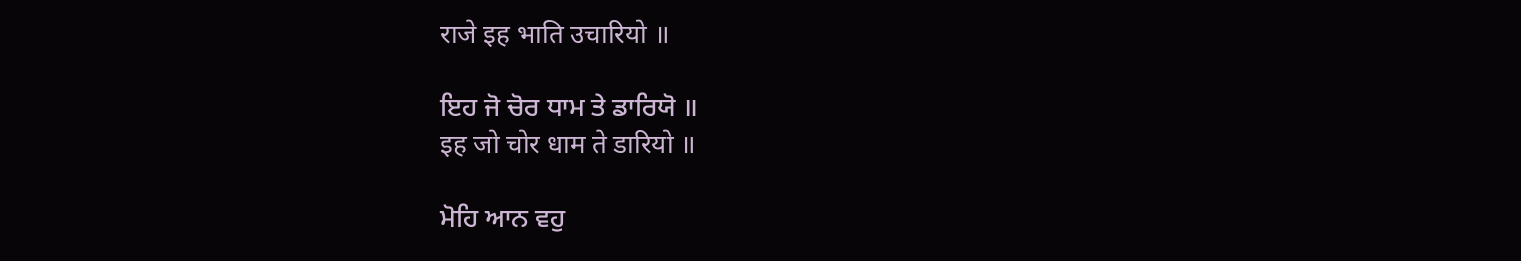राजे इह भाति उचारियो ॥

ਇਹ ਜੋ ਚੋਰ ਧਾਮ ਤੇ ਡਾਰਿਯੋ ॥
इह जो चोर धाम ते डारियो ॥

ਮੋਹਿ ਆਨ ਵਹੁ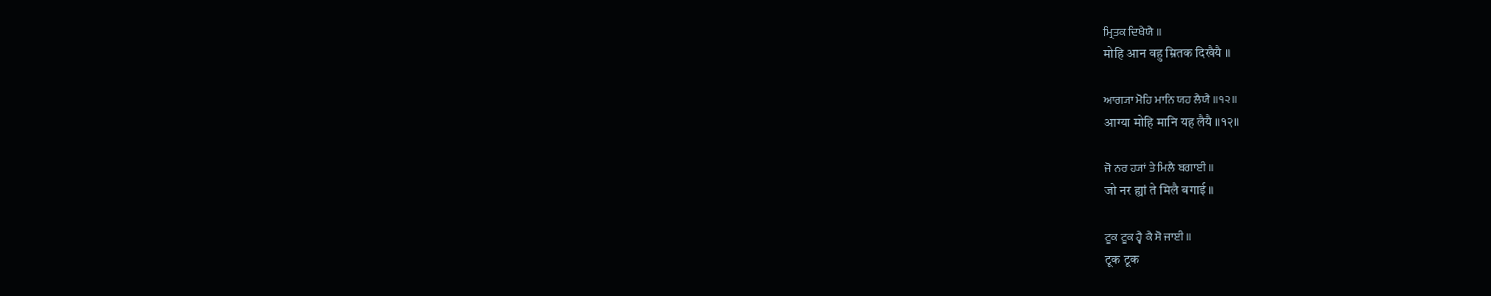ਮ੍ਰਿਤਕ ਦਿਖੈਯੈ ॥
मोहि आन वहु म्रितक दिखैयै ॥

ਆਗ੍ਯਾ ਮੋਹਿ ਮਾਨਿ ਯਹ ਲੈਯੈ ॥੧੨॥
आग्या मोहि मानि यह लैयै ॥१२॥

ਜੋ ਨਰ ਹ੍ਯਾਂ ਤੇ ਮਿਲੈ ਬਗਾਈ ॥
जो नर ह्यां ते मिलै बगाई ॥

ਟੂਕ ਟੂਕ ਹ੍ਵੈ ਕੈ ਸੋ ਜਾਈ ॥
टूक टूक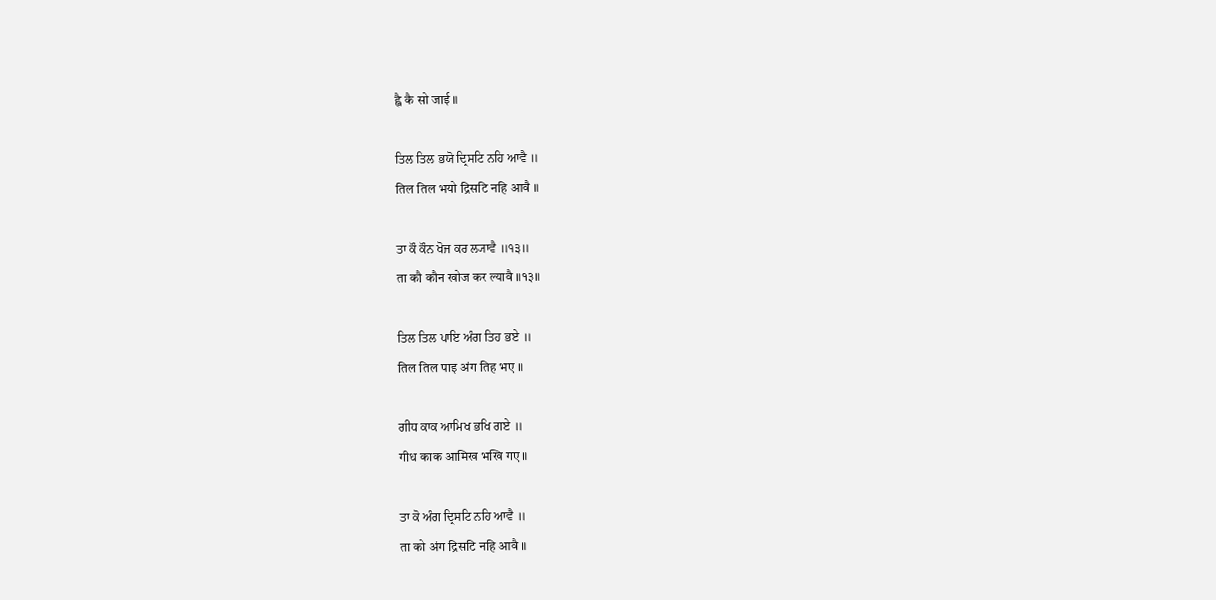ह्वै कै सो जाई ॥

ਤਿਲ ਤਿਲ ਭਯੋ ਦ੍ਰਿਸਟਿ ਨਹਿ ਆਵੈ ॥
तिल तिल भयो द्रिसटि नहि आवै ॥

ਤਾ ਕੌ ਕੌਨ ਖੋਜ ਕਰ ਲ੍ਯਾਵੈ ॥੧੩॥
ता कौ कौन खोज कर ल्यावै ॥१३॥

ਤਿਲ ਤਿਲ ਪਾਇ ਅੰਗ ਤਿਹ ਭਏ ॥
तिल तिल पाइ अंग तिह भए ॥

ਗੀਧ ਕਾਕ ਆਮਿਖ ਭਖਿ ਗਏ ॥
गीध काक आमिख भखि गए ॥

ਤਾ ਕੋ ਅੰਗ ਦ੍ਰਿਸਟਿ ਨਹਿ ਆਵੈ ॥
ता को अंग द्रिसटि नहि आवै ॥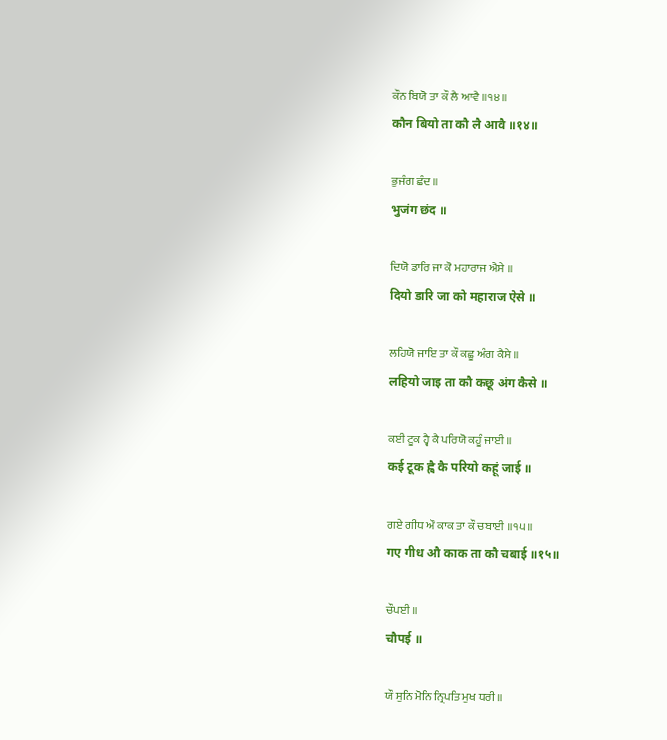ਕੌਨ ਬਿਯੋ ਤਾ ਕੌ ਲੈ ਆਵੈ ॥੧੪॥
कौन बियो ता कौ लै आवै ॥१४॥

ਭੁਜੰਗ ਛੰਦ ॥
भुजंग छंद ॥

ਦਿਯੋ ਡਾਰਿ ਜਾ ਕੋ ਮਹਾਰਾਜ ਐਸੇ ॥
दियो डारि जा को महाराज ऐसे ॥

ਲਹਿਯੋ ਜਾਇ ਤਾ ਕੌ ਕਛੂ ਅੰਗ ਕੈਸੇ ॥
लहियो जाइ ता कौ कछू अंग कैसे ॥

ਕਈ ਟੂਕ ਹ੍ਵੈ ਕੈ ਪਰਿਯੋ ਕਹੂੰ ਜਾਈ ॥
कई टूक ह्वै कै परियो कहूं जाई ॥

ਗਏ ਗੀਧ ਔ ਕਾਕ ਤਾ ਕੌ ਚਬਾਈ ॥੧੫॥
गए गीध औ काक ता कौ चबाई ॥१५॥

ਚੌਪਈ ॥
चौपई ॥

ਯੌ ਸੁਨਿ ਮੋਨਿ ਨ੍ਰਿਪਤਿ ਮੁਖ ਧਰੀ ॥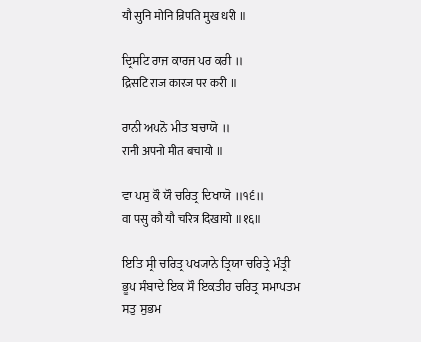यौ सुनि मोनि न्रिपति मुख धरी ॥

ਦ੍ਰਿਸਟਿ ਰਾਜ ਕਾਰਜ ਪਰ ਕਰੀ ॥
द्रिसटि राज कारज पर करी ॥

ਰਾਨੀ ਅਪਨੋ ਮੀਤ ਬਚਾਯੋ ॥
रानी अपनो मीत बचायो ॥

ਵਾ ਪਸੁ ਕੌ ਯੌ ਚਰਿਤ੍ਰ ਦਿਖਾਯੋ ॥੧੬॥
वा पसु कौ यौ चरित्र दिखायो ॥१६॥

ਇਤਿ ਸ੍ਰੀ ਚਰਿਤ੍ਰ ਪਖ੍ਯਾਨੇ ਤ੍ਰਿਯਾ ਚਰਿਤ੍ਰੇ ਮੰਤ੍ਰੀ ਭੂਪ ਸੰਬਾਦੇ ਇਕ ਸੌ ਇਕਤੀਹ ਚਰਿਤ੍ਰ ਸਮਾਪਤਮ ਸਤੁ ਸੁਭਮ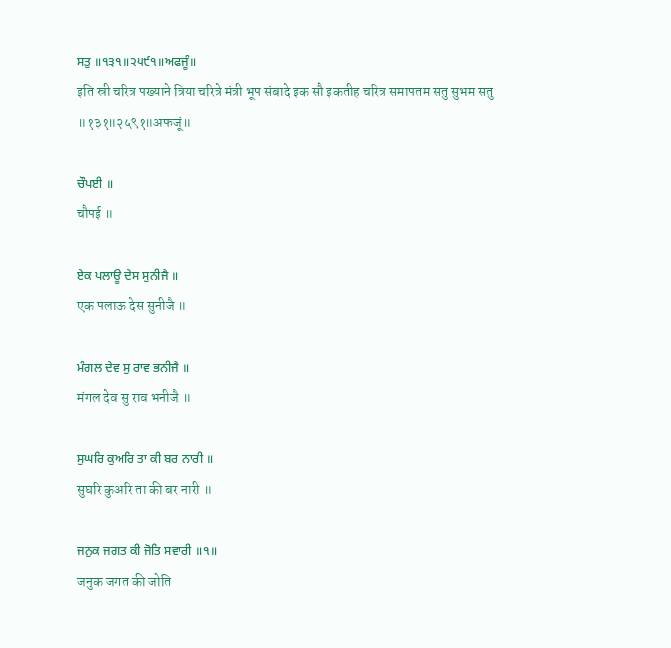ਸਤੁ ॥੧੩੧॥੨੫੯੧॥ਅਫਜੂੰ॥
इति स्री चरित्र पख्याने त्रिया चरित्रे मंत्री भूप संबादे इक सौ इकतीह चरित्र समापतम सतु सुभम सतु ॥१३१॥२५९१॥अफजूं॥

ਚੌਪਈ ॥
चौपई ॥

ਏਕ ਪਲਾਊ ਦੇਸ ਸੁਨੀਜੈ ॥
एक पलाऊ देस सुनीजै ॥

ਮੰਗਲ ਦੇਵ ਸੁ ਰਾਵ ਭਨੀਜੈ ॥
मंगल देव सु राव भनीजै ॥

ਸੁਘਰਿ ਕੁਅਰਿ ਤਾ ਕੀ ਬਰ ਨਾਰੀ ॥
सुघरि कुअरि ता की बर नारी ॥

ਜਨੁਕ ਜਗਤ ਕੀ ਜੋਤਿ ਸਵਾਰੀ ॥੧॥
जनुक जगत की जोति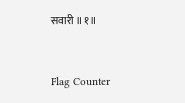सवारी ॥१॥


Flag Counter